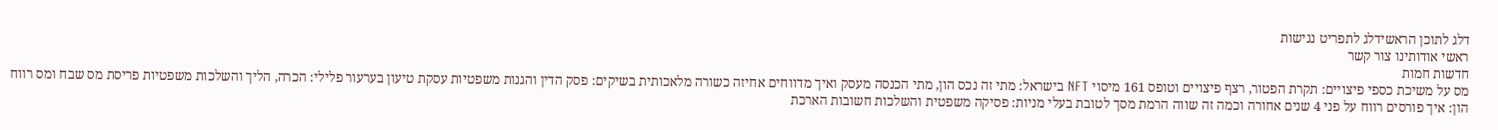דלג לתוכן הראשידלג לתפריט נגישות
ראשי אודותינו צור קשר
חדשות חמות
מס על משיכת כספי פיצויים: תקרת הפטור, רצף פיצויים וטופס 161 מיסוי NFT בישראל: מתי זה נכס הון, מתי הכנסה מעסק ואיך מדווחים אחיזה כשורה מלאכותית בשיקים: פסק הדין והגנות משפטיות עסקת טיעון בערעור פלילי: הכרה, הליך והשלכות משפטיות פריסת מס שבח ומס רווח הון: איך פורסים רווח על פני 4 שנים אחורה וכמה זה שווה הרמת מסך לטובת בעלי מניות: פסיקה משפטית והשלכות חשובות הארכת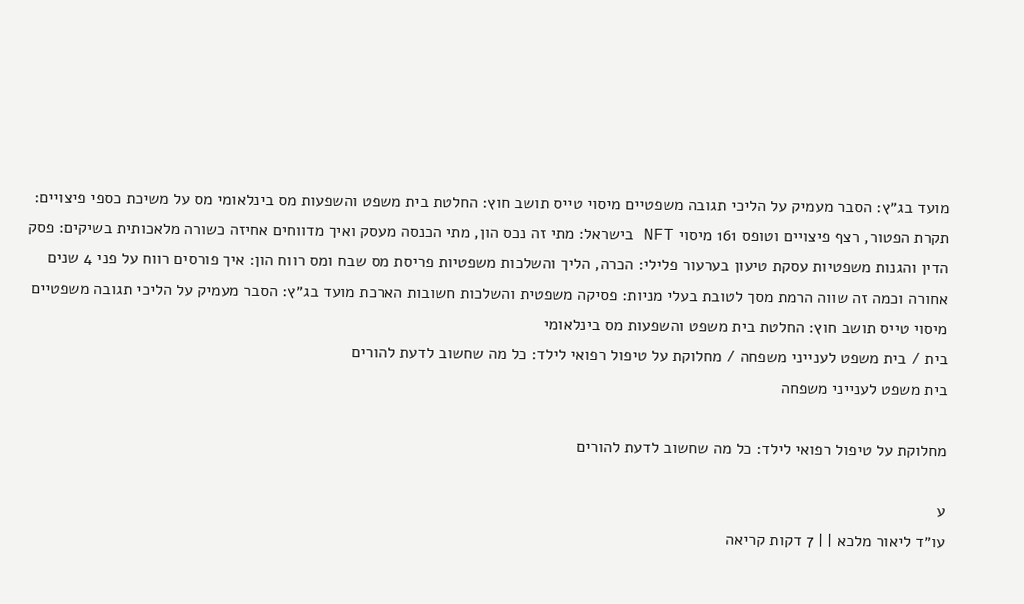מועד בג״ץ: הסבר מעמיק על הליכי תגובה משפטיים מיסוי טייס תושב חוץ: החלטת בית משפט והשפעות מס בינלאומי מס על משיכת כספי פיצויים: תקרת הפטור, רצף פיצויים וטופס 161 מיסוי NFT בישראל: מתי זה נכס הון, מתי הכנסה מעסק ואיך מדווחים אחיזה כשורה מלאכותית בשיקים: פסק הדין והגנות משפטיות עסקת טיעון בערעור פלילי: הכרה, הליך והשלכות משפטיות פריסת מס שבח ומס רווח הון: איך פורסים רווח על פני 4 שנים אחורה וכמה זה שווה הרמת מסך לטובת בעלי מניות: פסיקה משפטית והשלכות חשובות הארכת מועד בג״ץ: הסבר מעמיק על הליכי תגובה משפטיים מיסוי טייס תושב חוץ: החלטת בית משפט והשפעות מס בינלאומי
בית / בית משפט לענייני משפחה / מחלוקת על טיפול רפואי לילד: כל מה שחשוב לדעת להורים
בית משפט לענייני משפחה

מחלוקת על טיפול רפואי לילד: כל מה שחשוב לדעת להורים

ע
עו״ד ליאור מלכא | | 7 דקות קריאה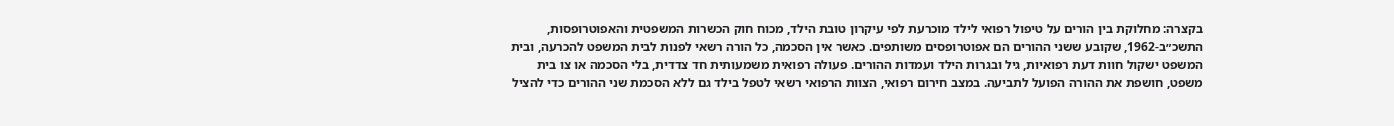בקצרה: מחלוקת בין הורים על טיפול רפואי לילד מוכרעת לפי עיקרון טובת הילד, מכוח חוק הכשרות המשפטית והאפוטרופסות, התשכ״ב-1962, שקובע ששני ההורים הם אפוטרופסים משותפים. כאשר אין הסכמה, כל הורה רשאי לפנות לבית המשפט להכרעה, ובית המשפט ישקול חוות דעת רפואיות, גיל ובגרות הילד ועמדות ההורים. פעולה רפואית משמעותית חד צדדית, בלי הסכמה או צו בית משפט, חושפת את ההורה הפועל לתביעה. במצב חירום רפואי, הצוות הרפואי רשאי לטפל בילד גם ללא הסכמת שני ההורים כדי להציל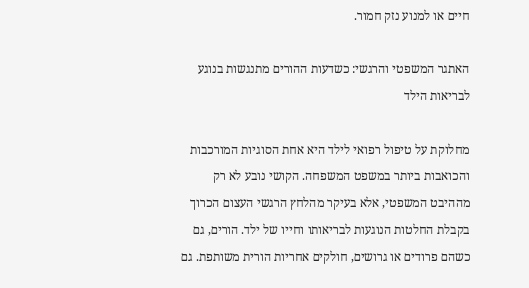חיים או למנוע נזק חמור.

האתגר המשפטי והרגשי: כשדעות ההורים מתנגשות בנוגע לבריאות הילד

מחלוקת על טיפול רפואי לילד היא אחת הסוגיות המורכבות והכואבות ביותר במשפט המשפחה. הקושי נובע לא רק מההיבט המשפטי, אלא בעיקר מהלחץ הרגשי העצום הכרוך בקבלת החלטות הנוגעות לבריאותו וחייו של ילד. הורים, גם כשהם פרודים או גרושים, חולקים אחריות הורית משותפת. גם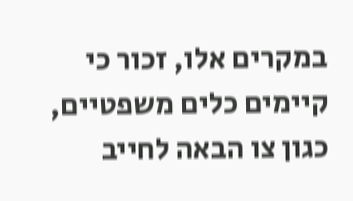במקרים אלו, זכור כי קיימים כלים משפטיים, כגון צו הבאה לחייב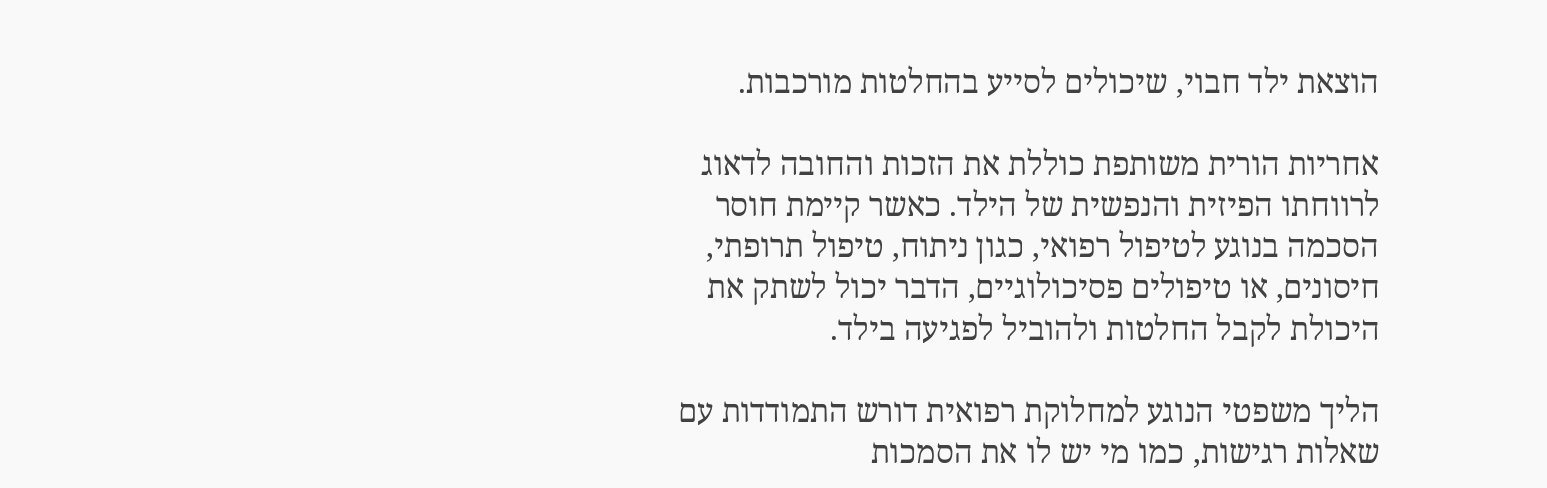הוצאת ילד חבוי, שיכולים לסייע בהחלטות מורכבות.

אחריות הורית משותפת כוללת את הזכות והחובה לדאוג לרווחתו הפיזית והנפשית של הילד. כאשר קיימת חוסר הסכמה בנוגע לטיפול רפואי, כגון ניתוח, טיפול תרופתי, חיסונים, או טיפולים פסיכולוגיים, הדבר יכול לשתק את היכולת לקבל החלטות ולהוביל לפגיעה בילד.

הליך משפטי הנוגע למחלוקת רפואית דורש התמודדות עם שאלות רגישות, כמו מי יש לו את הסמכות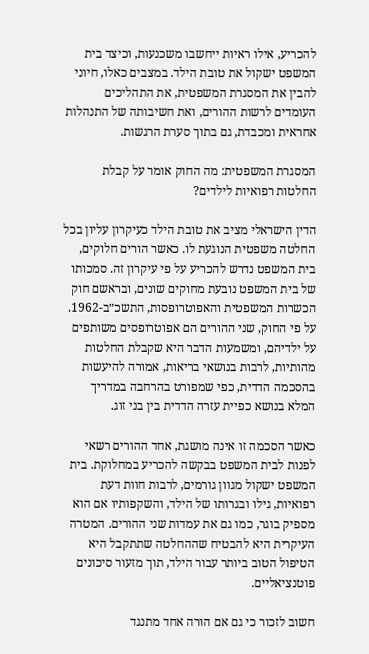להכריע, אילו ראיות ייחשבו משכנעות, וכיצד בית המשפט ישקול את טובת הילד. במצבים כאלו, חיוני להבין את המסגרת המשפטית, את התהליכים העומדים לרשות ההורים, ואת חשיבותה של התנהלות אחראית ומכבדת, גם בתוך סערת הרגשות.

המסגרת המשפטית: מה החוק אומר על קבלת החלטות רפואיות לילדים?

הדין הישראלי מציב את טובת הילד כעיקרון עליון בכל החלטה משפטית הנוגעת לו. כאשר הורים חלוקים, בית המשפט נדרש להכריע על פי עיקרון זה. סמכותו של בית המשפט נובעת מחוקים שונים, ובראשם חוק הכשרות המשפטית והאפוטרופסות, התשכ״ב-1962. על פי החוק, שני ההורים הם אפוטרופסים משותפים על ילדיהם, ומשמעות הדבר היא שקבלת החלטות מהותיות, לרבות בנושאי בריאות, אמורה להיעשות בהסכמה הדדית, כפי שמפורט בהרחבה במדריך המלא בנושא כפיית עזרה הדדית בין בני זוג.

כאשר הסכמה זו אינה מושגת, אחד ההורים רשאי לפנות לבית המשפט בבקשה להכריע במחלוקת. בית המשפט ישקול מגוון גורמים, לרבות חוות דעת רפואיות, גילו ובגרותו של הילד, והשקפותיו אם הוא מספיק בוגר, כמו גם את עמדות שני ההורים. המטרה העיקרית היא להבטיח שההחלטה שתתקבל היא הטיפול הטוב ביותר עבור הילד, תוך מזעור סיכונים פוטנציאליים.

חשוב לזכור כי גם אם הורה אחד מתנגד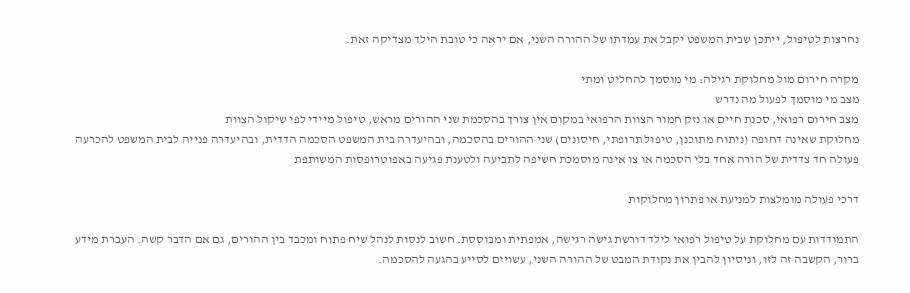נחרצות לטיפול, ייתכן שבית המשפט יקבל את עמדתו של ההורה השני, אם יראה כי טובת הילד מצדיקה זאת.

מקרה חירום מול מחלוקת רגילה: מי מוסמך להחליט ומתי
מצב מי מוסמך לפעול מה נדרש
מצב חירום רפואי, סכנת חיים או נזק חמור הצוות הרפואי במקום אין צורך בהסכמת שני ההורים מראש, טיפול מיידי לפי שיקול הצוות
מחלוקת שאינה דחופה (ניתוח מתוכנן, טיפול תרופתי, חיסונים) שני ההורים בהסכמה, ובהיעדרה בית המשפט הסכמה הדדית, ובהיעדרה פנייה לבית המשפט להכרעה
פעולה חד צדדית של הורה אחד בלי הסכמה או צו אינה מוסמכת חשיפה לתביעה ולטענת פגיעה באפוטרופסות המשותפת

דרכי פעולה מומלצות למניעת או פתרון מחלוקות

התמודדות עם מחלוקת על טיפול רפואי לילד דורשת גישה רגישה, אמפתית ומבוססת. חשוב לנסות לנהל שיח פתוח ומכבד בין ההורים, גם אם הדבר קשה. העברת מידע ברור, הקשבה זה לזו, וניסיון להבין את נקודת המבט של ההורה השני, עשויים לסייע בהגעה להסכמה.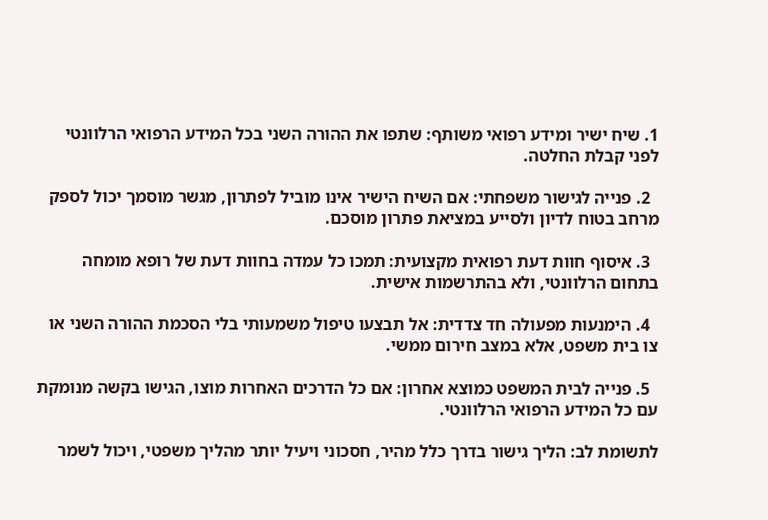1. שיח ישיר ומידע רפואי משותף: שתפו את ההורה השני בכל המידע הרפואי הרלוונטי לפני קבלת החלטה.

  2. פנייה לגישור משפחתי: אם השיח הישיר אינו מוביל לפתרון, מגשר מוסמך יכול לספק מרחב בטוח לדיון ולסייע במציאת פתרון מוסכם.

  3. איסוף חוות דעת רפואית מקצועית: תמכו כל עמדה בחוות דעת של רופא מומחה בתחום הרלוונטי, ולא בהתרשמות אישית.

  4. הימנעות מפעולה חד צדדית: אל תבצעו טיפול משמעותי בלי הסכמת ההורה השני או צו בית משפט, אלא במצב חירום ממשי.

  5. פנייה לבית המשפט כמוצא אחרון: אם כל הדרכים האחרות מוצו, הגישו בקשה מנומקת עם כל המידע הרפואי הרלוונטי.

לתשומת לב: הליך גישור בדרך כלל מהיר, חסכוני ויעיל יותר מהליך משפטי, ויכול לשמר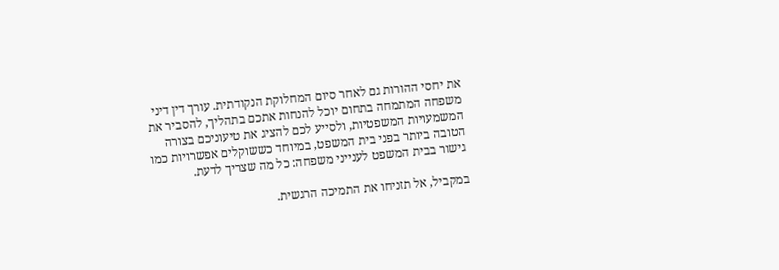את יחסי ההורות גם לאחר סיום המחלוקת הנקודתית. עורך דין דיני משפחה המתמחה בתחום יוכל להנחות אתכם בתהליך, להסביר את המשמעויות המשפטיות, ולסייע לכם להציג את טיעוניכם בצורה הטובה ביותר בפני בית המשפט, במיוחד כששוקלים אפשרויות כמו גישור בבית המשפט לענייני משפחה: כל מה שצריך לדעת.

במקביל, אל תזניחו את התמיכה הרגשית.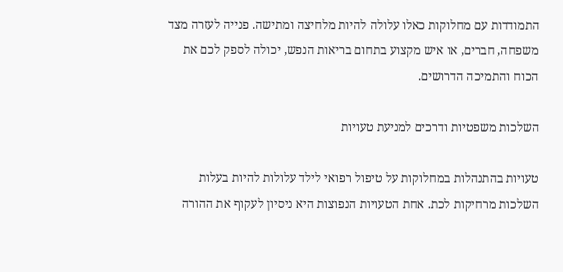התמודדות עם מחלוקות כאלו עלולה להיות מלחיצה ומתישה. פנייה לעזרה מצד משפחה, חברים, או איש מקצוע בתחום בריאות הנפש, יכולה לספק לכם את הכוח והתמיכה הדרושים.

השלכות משפטיות ודרכים למניעת טעויות

טעויות בהתנהלות במחלוקות על טיפול רפואי לילד עלולות להיות בעלות השלכות מרחיקות לכת. אחת הטעויות הנפוצות היא ניסיון לעקוף את ההורה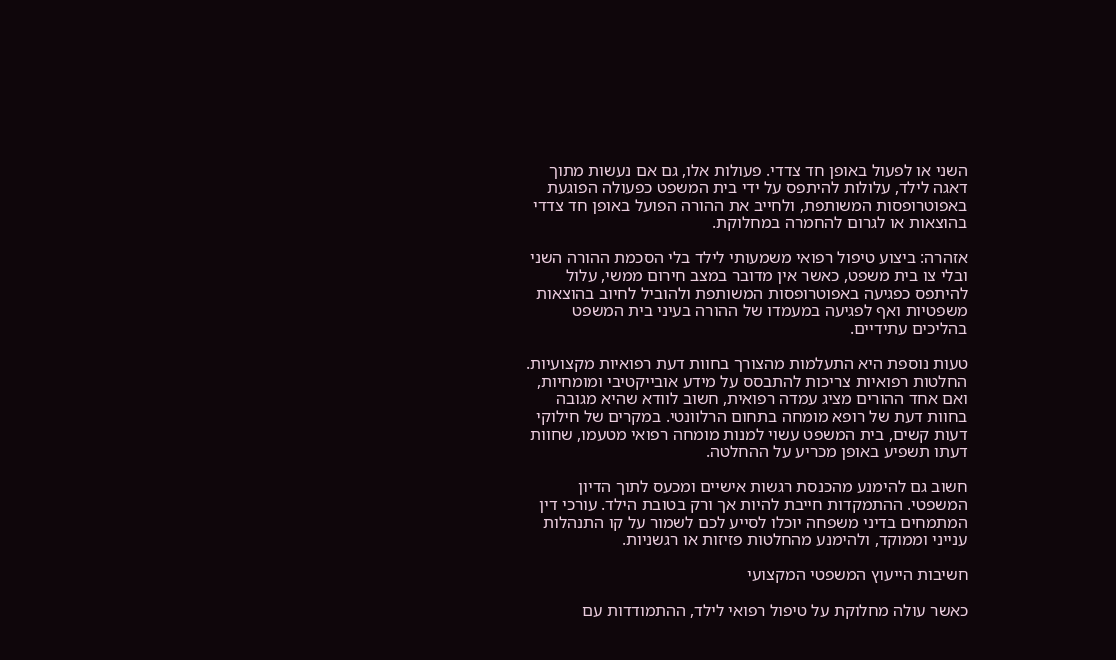השני או לפעול באופן חד צדדי. פעולות אלו, גם אם נעשות מתוך דאגה לילד, עלולות להיתפס על ידי בית המשפט כפעולה הפוגעת באפוטרופסות המשותפת, ולחייב את ההורה הפועל באופן חד צדדי בהוצאות או לגרום להחמרה במחלוקת.

אזהרה: ביצוע טיפול רפואי משמעותי לילד בלי הסכמת ההורה השני ובלי צו בית משפט, כאשר אין מדובר במצב חירום ממשי, עלול להיתפס כפגיעה באפוטרופסות המשותפת ולהוביל לחיוב בהוצאות משפטיות ואף לפגיעה במעמדו של ההורה בעיני בית המשפט בהליכים עתידיים.

טעות נוספת היא התעלמות מהצורך בחוות דעת רפואיות מקצועיות. החלטות רפואיות צריכות להתבסס על מידע אובייקטיבי ומומחיות, ואם אחד ההורים מציג עמדה רפואית, חשוב לוודא שהיא מגובה בחוות דעת של רופא מומחה בתחום הרלוונטי. במקרים של חילוקי דעות קשים, בית המשפט עשוי למנות מומחה רפואי מטעמו, שחוות דעתו תשפיע באופן מכריע על ההחלטה.

חשוב גם להימנע מהכנסת רגשות אישיים ומכעס לתוך הדיון המשפטי. ההתמקדות חייבת להיות אך ורק בטובת הילד. עורכי דין המתמחים בדיני משפחה יוכלו לסייע לכם לשמור על קו התנהלות ענייני וממוקד, ולהימנע מהחלטות פזיזות או רגשניות.

חשיבות הייעוץ המשפטי המקצועי

כאשר עולה מחלוקת על טיפול רפואי לילד, ההתמודדות עם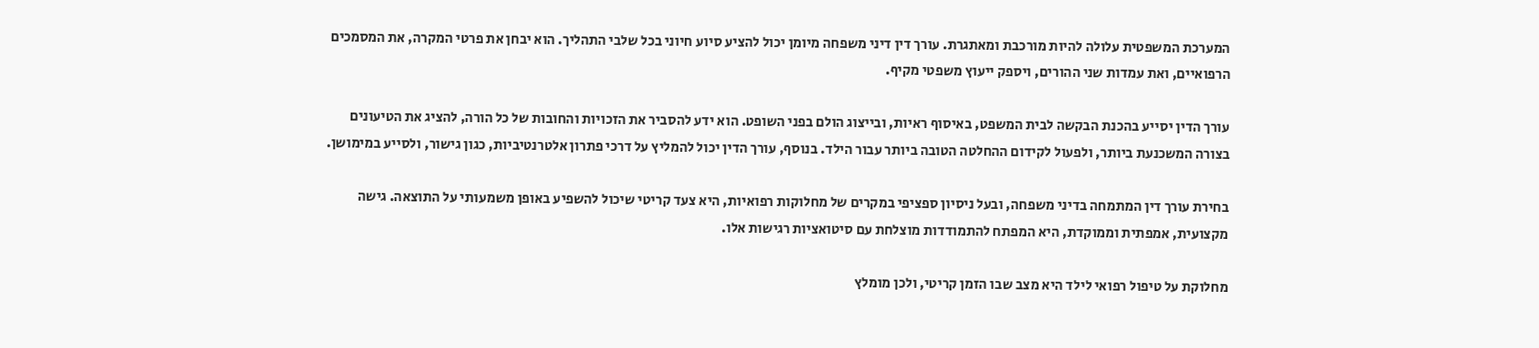המערכת המשפטית עלולה להיות מורכבת ומאתגרת. עורך דין דיני משפחה מיומן יכול להציע סיוע חיוני בכל שלבי התהליך. הוא יבחן את פרטי המקרה, את המסמכים הרפואיים, ואת עמדות שני ההורים, ויספק ייעוץ משפטי מקיף.

עורך הדין יסייע בהכנת הבקשה לבית המשפט, באיסוף ראיות, ובייצוג הולם בפני השופט. הוא ידע להסביר את הזכויות והחובות של כל הורה, להציג את הטיעונים בצורה המשכנעת ביותר, ולפעול לקידום ההחלטה הטובה ביותר עבור הילד. בנוסף, עורך הדין יכול להמליץ על דרכי פתרון אלטרנטיביות, כגון גישור, ולסייע במימושן.

בחירת עורך דין המתמחה בדיני משפחה, ובעל ניסיון ספציפי במקרים של מחלוקות רפואיות, היא צעד קריטי שיכול להשפיע באופן משמעותי על התוצאה. גישה מקצועית, אמפתית וממוקדת, היא המפתח להתמודדות מוצלחת עם סיטואציות רגישות אלו.

מחלוקת על טיפול רפואי לילד היא מצב שבו הזמן קריטי, ולכן מומלץ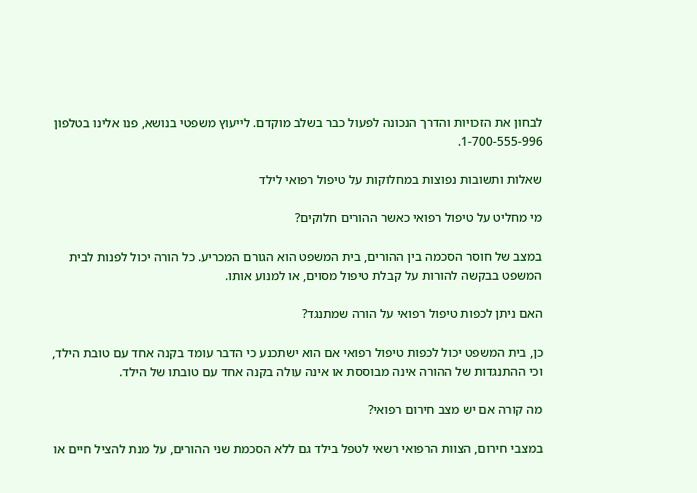לבחון את הזכויות והדרך הנכונה לפעול כבר בשלב מוקדם. לייעוץ משפטי בנושא, פנו אלינו בטלפון 1-700-555-996.

שאלות ותשובות נפוצות במחלוקות על טיפול רפואי לילד

מי מחליט על טיפול רפואי כאשר ההורים חלוקים?

במצב של חוסר הסכמה בין ההורים, בית המשפט הוא הגורם המכריע. כל הורה יכול לפנות לבית המשפט בבקשה להורות על קבלת טיפול מסוים, או למנוע אותו.

האם ניתן לכפות טיפול רפואי על הורה שמתנגד?

כן, בית המשפט יכול לכפות טיפול רפואי אם הוא ישתכנע כי הדבר עומד בקנה אחד עם טובת הילד, וכי ההתנגדות של ההורה אינה מבוססת או אינה עולה בקנה אחד עם טובתו של הילד.

מה קורה אם יש מצב חירום רפואי?

במצבי חירום, הצוות הרפואי רשאי לטפל בילד גם ללא הסכמת שני ההורים, על מנת להציל חיים או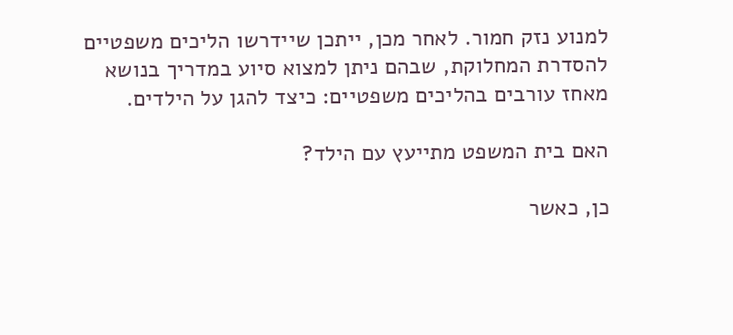למנוע נזק חמור. לאחר מכן, ייתכן שיידרשו הליכים משפטיים להסדרת המחלוקת, שבהם ניתן למצוא סיוע במדריך בנושא מאחז עורבים בהליכים משפטיים: כיצד להגן על הילדים.

האם בית המשפט מתייעץ עם הילד?

כן, כאשר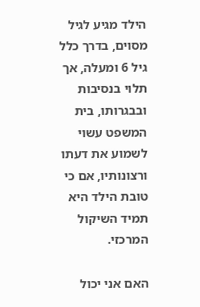הילד מגיע לגיל מסוים, בדרך כלל גיל 6 ומעלה, אך תלוי בנסיבות ובבגרותו, בית המשפט עשוי לשמוע את דעתו ורצונותיו, אם כי טובת הילד היא תמיד השיקול המרכזי.

האם אני יכול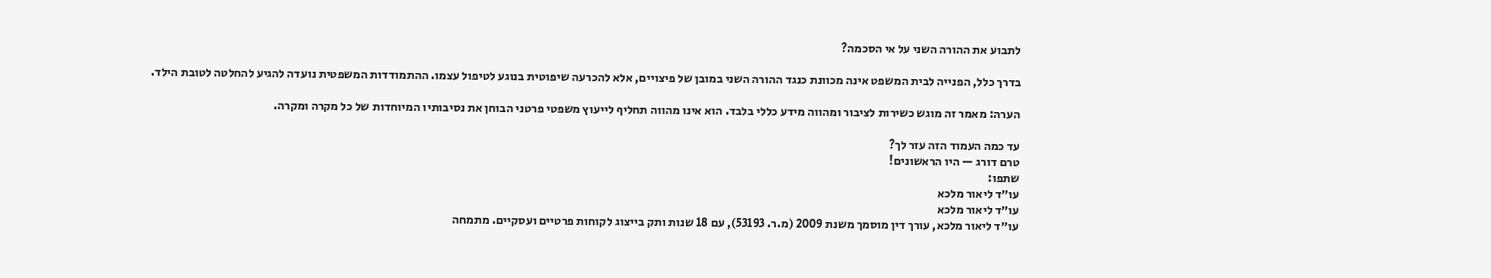לתבוע את ההורה השני על אי הסכמה?

בדרך כלל, הפנייה לבית המשפט אינה מכוונת כנגד ההורה השני במובן של פיצויים, אלא להכרעה שיפוטית בנוגע לטיפול עצמו. ההתמודדות המשפטית נועדה להגיע להחלטה לטובת הילד.

הערה: מאמר זה מוגש כשירות לציבור ומהווה מידע כללי בלבד. הוא אינו מהווה תחליף לייעוץ משפטי פרטני הבוחן את נסיבותיו המיוחדות של כל מקרה ומקרה.

עד כמה העמוד הזה עזר לך?
טרם דורג — היו הראשונים!
שתפו:
עו״ד ליאור מלכא
עו״ד ליאור מלכא
עו״ד ליאור מלכא, עורך דין מוסמך משנת 2009 (מ.ר. 53193), עם 18 שנות ותק בייצוג לקוחות פרטיים ועסקיים. מתמחה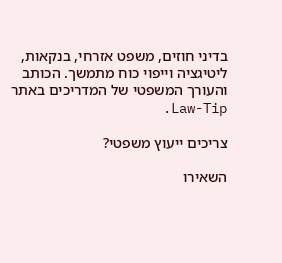בדיני חוזים, משפט אזרחי, בנקאות, ליטיגציה וייפוי כוח מתמשך. הכותב והעורך המשפטי של המדריכים באתר Law-Tip.

צריכים ייעוץ משפטי?

השאירו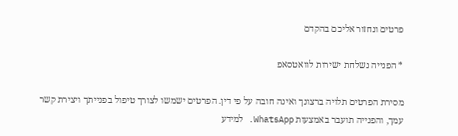פרטים ונחזור אליכם בהקדם

* הפנייה נשלחת ישירות לוואטסאפ

מסירת הפרטים תלויה ברצונך ואינה חובה על פי דין. הפרטים ישמשו לצורך טיפול בפנייתך ויצירת קשר עמך, והפנייה תועבר באמצעות WhatsApp. למידע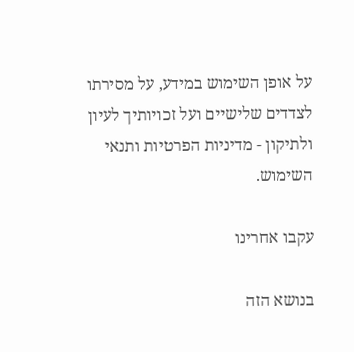על אופן השימוש במידע, על מסירתו לצדדים שלישיים ועל זכויותיך לעיון ולתיקון - מדיניות הפרטיות ותנאי השימוש.

עקבו אחרינו

בנושא הזה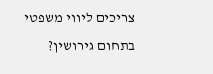צריכים ליווי משפטי בתחום גירושין?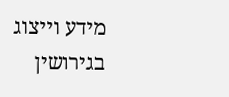מידע וייצוג בגירושין